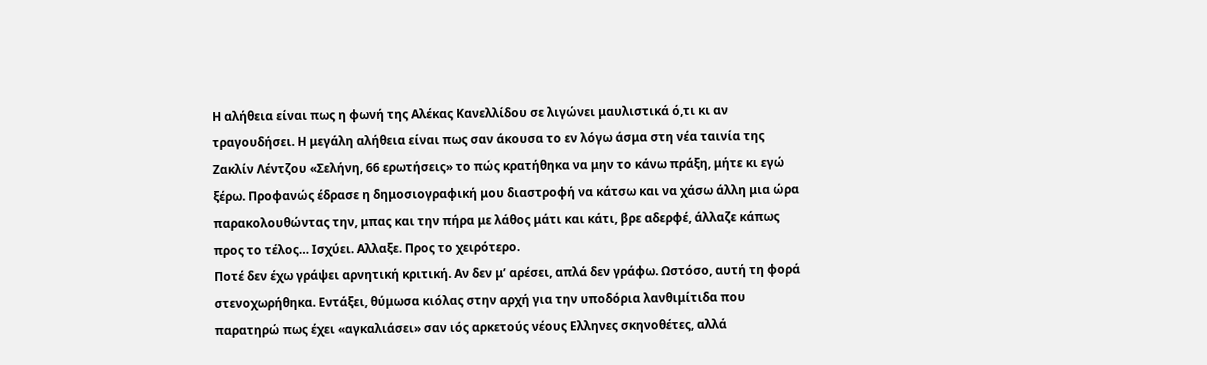Η αλήθεια είναι πως η φωνή της Αλέκας Κανελλίδου σε λιγώνει μαυλιστικά ό,τι κι αν τραγουδήσει. Η μεγάλη αλήθεια είναι πως σαν άκουσα το εν λόγω άσμα στη νέα ταινία της Ζακλίν Λέντζου «Σελήνη, 66 ερωτήσεις» το πώς κρατήθηκα να μην το κάνω πράξη, μήτε κι εγώ ξέρω. Προφανώς έδρασε η δημοσιογραφική μου διαστροφή να κάτσω και να χάσω άλλη μια ώρα παρακολουθώντας την, μπας και την πήρα με λάθος μάτι και κάτι, βρε αδερφέ, άλλαζε κάπως προς το τέλος… Ισχύει. Αλλαξε. Προς το χειρότερο.
Ποτέ δεν έχω γράψει αρνητική κριτική. Αν δεν μ’ αρέσει, απλά δεν γράφω. Ωστόσο, αυτή τη φορά στενοχωρήθηκα. Εντάξει, θύμωσα κιόλας στην αρχή για την υποδόρια λανθιμίτιδα που παρατηρώ πως έχει «αγκαλιάσει» σαν ιός αρκετούς νέους Ελληνες σκηνοθέτες, αλλά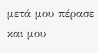μετά μου πέρασε και μου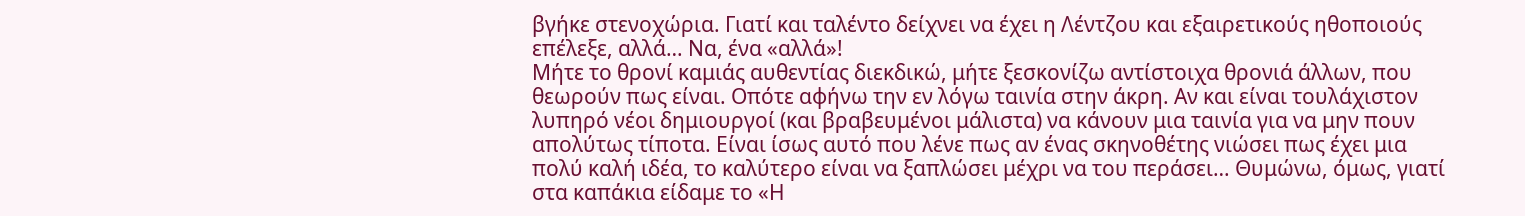βγήκε στενοχώρια. Γιατί και ταλέντο δείχνει να έχει η Λέντζου και εξαιρετικούς ηθοποιούς επέλεξε, αλλά… Να, ένα «αλλά»!
Μήτε το θρονί καμιάς αυθεντίας διεκδικώ, μήτε ξεσκονίζω αντίστοιχα θρονιά άλλων, που θεωρούν πως είναι. Οπότε αφήνω την εν λόγω ταινία στην άκρη. Αν και είναι τουλάχιστον λυπηρό νέοι δημιουργοί (και βραβευμένοι μάλιστα) να κάνουν μια ταινία για να μην πουν απολύτως τίποτα. Είναι ίσως αυτό που λένε πως αν ένας σκηνοθέτης νιώσει πως έχει μια πολύ καλή ιδέα, το καλύτερο είναι να ξαπλώσει μέχρι να του περάσει… Θυμώνω, όμως, γιατί στα καπάκια είδαμε το «Η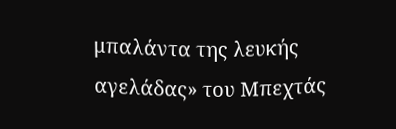μπαλάντα της λευκής αγελάδας» του Μπεχτάς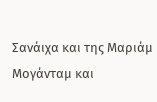Σανάιχα και της Μαριάμ Μογάνταμ και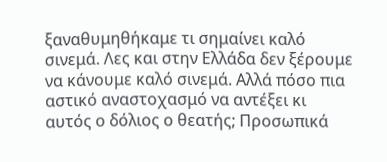ξαναθυμηθήκαμε τι σημαίνει καλό σινεμά. Λες και στην Ελλάδα δεν ξέρουμε να κάνουμε καλό σινεμά. Αλλά πόσο πια αστικό αναστοχασμό να αντέξει κι αυτός ο δόλιος ο θεατής; Προσωπικά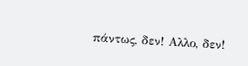πάντως, δεν! Αλλο, δεν!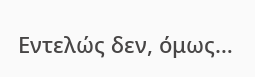Εντελώς δεν, όμως…